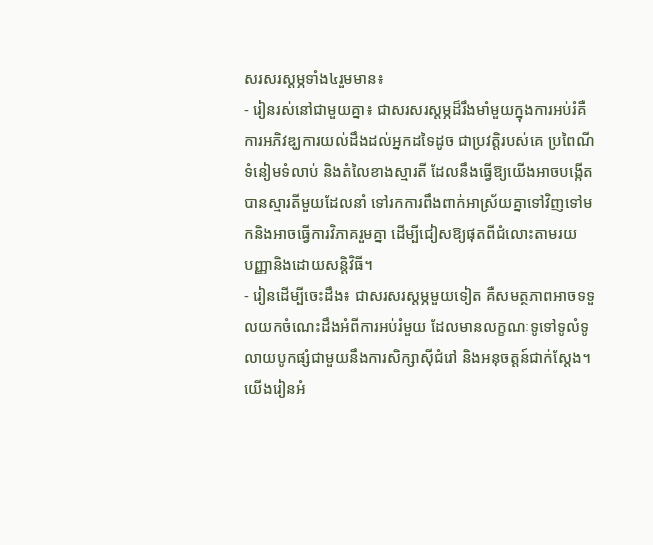សរសរស្តម្ភទាំង៤រួមមាន៖
- រៀនរស់នៅជាមួយគ្នា៖ ជាសរសរស្តម្ភដ៏រឹងមាំមួយក្នុងការអប់រំគឺការអភិវឌ្ឃការយល់ដឹងដល់អ្នកដទៃដូច ជាប្រវត្តិរបស់គេ ប្រពៃណី ទំនៀមទំលាប់ និងតំលៃខាងស្មារតី ដែលនឹងធ្វើឱ្យយើងអាចបង្កើតបានស្មារតីមួយដែលនាំ ទៅរកការពឹងពាក់អាស្រ័យគ្នាទៅវិញទៅមកនិងអាចធ្វើការវិភាគរួមគ្នា ដើម្បីជៀសឱ្យផុតពីជំលោះតាមរយ
បញ្ញានិងដោយសន្តិវិធី។
- រៀនដើម្បីចេះដឹង៖ ជាសរសរស្តម្ភមួយទៀត គឺសមត្ថភាពអាចទទួលយកចំណេះដឹងអំពីការអប់រំមួយ ដែលមានលក្ខណៈទូទៅទូលំទូលាយបូកផ្សំជាមួយនឹងការសិក្សាស៊ីជំរៅ និងអនុចត្តន៍ជាក់ស្តែង។ យើងរៀនអំ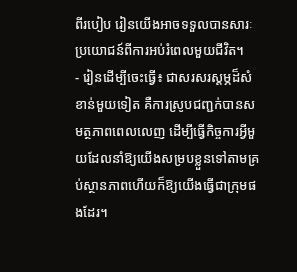ពីរបៀប រៀនយើងអាចទទួលបានសារៈប្រយោជន៍ពីការអប់រំពេលមួយជីវិត។
- រៀនដើម្បីចេះធ្វើ៖ ជាសរសរស្តម្ភដ៏សំខាន់មួយទៀត គឺការស្រូបជញ្ជក់បានសមត្ថភាពពេលលេញ ដើម្បីធ្វើកិច្ចការអ្វីមួយដែលនាំឱ្យយើងសម្របខ្លួនទៅតាមគ្រប់ស្ថានភាពហើយក៏ឱ្យយើងធ្វើជាក្រុមផងដែរ។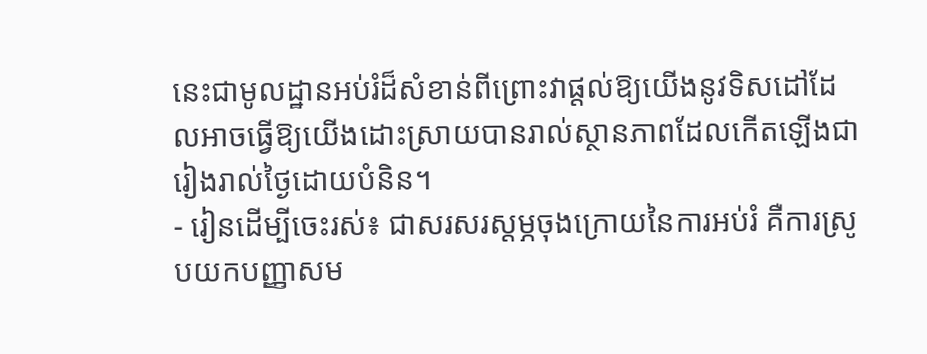នេះជាមូលដ្ឋានអប់រំដ៏សំខាន់ពីព្រោះវាផ្តល់ឱ្យយើងនូវទិសដៅដែលអាចធ្វើឱ្យយើងដោះស្រាយបានរាល់ស្ថានភាពដែលកើតឡើងជា រៀងរាល់ថ្ងៃដោយបំនិន។
- រៀនដើម្បីចេះរស់៖ ជាសរសរស្តម្ភចុងក្រោយនៃការអប់រំ គឺការស្រូបយកបញ្ញាសម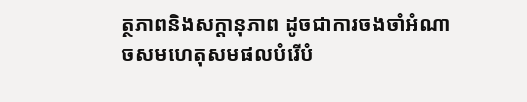ត្ថភាពនិងសក្តានុភាព ដូចជាការចងចាំអំណាចសមហេតុសមផលបំរើបំ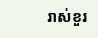រាស់ខួរ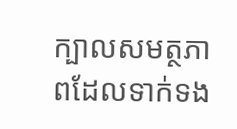ក្បាលសមត្ថភាពដែលទាក់ទង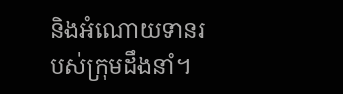និងអំណោយទានរបស់ក្រុមដឹងនាំ។